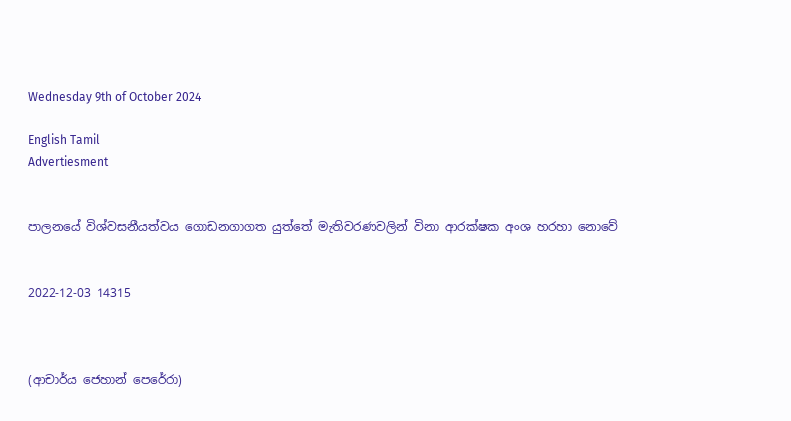Wednesday 9th of October 2024

English Tamil
Advertiesment


පාලනයේ විශ්වසනීයත්වය ගොඩනගාගත යුත්තේ මැතිවරණවලින් විනා ආරක්ෂක අංශ හරහා නොවේ


2022-12-03 14315



(ආචාර්ය ජෙහාන් පෙරේරා)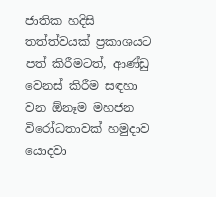ජාතික හදිසි තත්ත්වයක් ප්‍රකාශයට පත් කිරීමටත්, ආණ්ඩු වෙනස් කිරීම සඳහා වන ඕනෑම මහජන විරෝධතාවක් හමුදාව යොදවා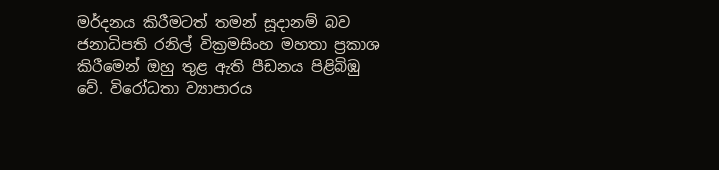මර්දනය කිරීමටත් තමන් සූදානම් බව ජනාධිපති රනිල් වික්‍රමසිංහ මහතා ප්‍රකාශ කිරීමෙන් ඔහු තුළ ඇති පීඩනය පිළිබිඹු වේ. විරෝධතා ව්‍යාපාරය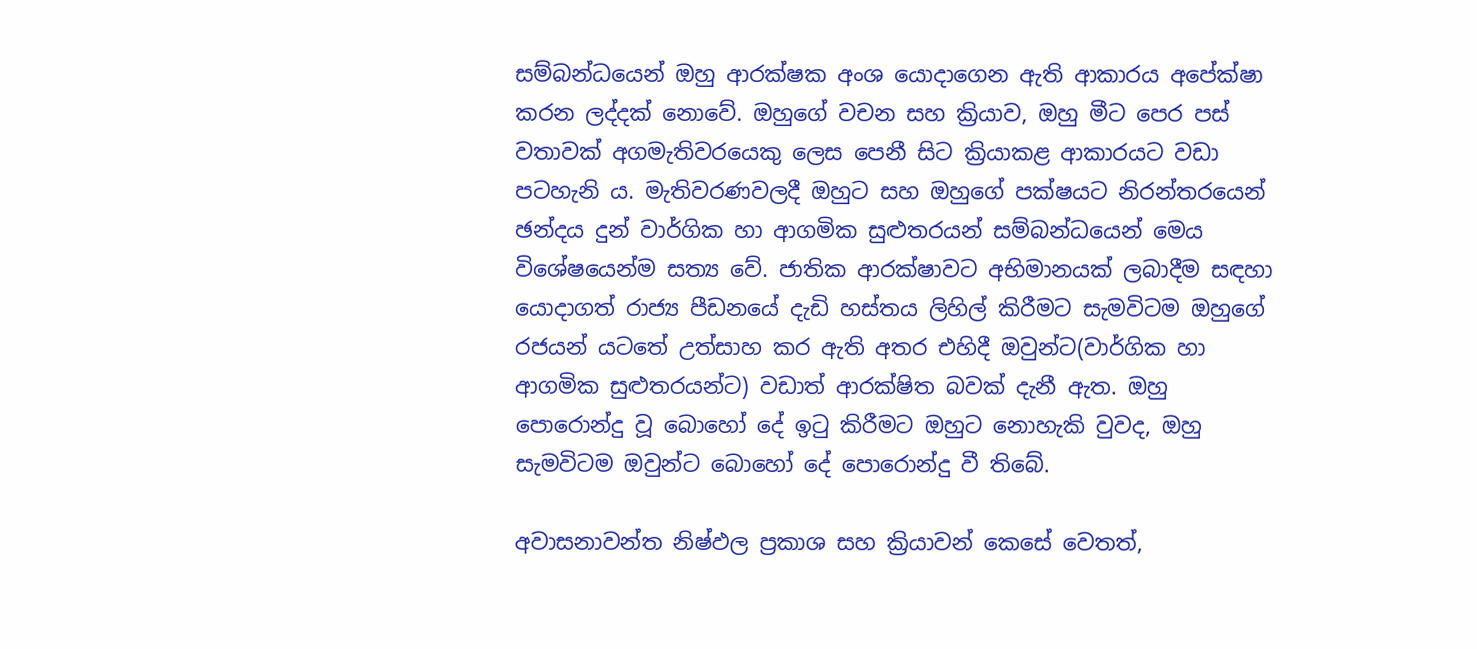සම්බන්ධයෙන් ඔහු ආරක්ෂක අංශ යොදාගෙන ඇති ආකාරය අපේක්ෂා කරන ලද්දක් නොවේ. ඔහුගේ වචන සහ ක්‍රියාව, ඔහු මීට පෙර පස් වතාවක් අගමැතිවරයෙකු ලෙස පෙනී සිට ක්‍රියාකළ ආකාරයට වඩා පටහැනි ය. මැතිවරණවලදී ඔහුට සහ ඔහුගේ පක්ෂයට නිරන්තරයෙන් ඡන්දය දුන් වාර්ගික හා ආගමික සුළුතරයන් සම්බන්ධයෙන් මෙය විශේෂයෙන්ම සත්‍ය වේ. ජාතික ආරක්ෂාවට අභිමානයක් ලබාදීම සඳහා යොදාගත් රාජ්‍ය පීඩනයේ දැඩි හස්තය ලිහිල් කිරීමට සැමවිටම ඔහුගේ රජයන් යටතේ උත්සාහ කර ඇති අතර එහිදී ඔවුන්ට(වාර්ගික හා ආගමික සුළුතරයන්ට) වඩාත් ආරක්ෂිත බවක් දැනී ඇත. ඔහු පොරොන්දු වූ බොහෝ දේ ඉටු කිරීමට ඔහුට නොහැකි වුවද, ඔහු සැමවිටම ඔවුන්ට බොහෝ දේ පොරොන්දු වී තිබේ.

අවාසනාවන්ත නිෂ්ඵල ප්‍රකාශ සහ ක්‍රියාවන් කෙසේ වෙතත්,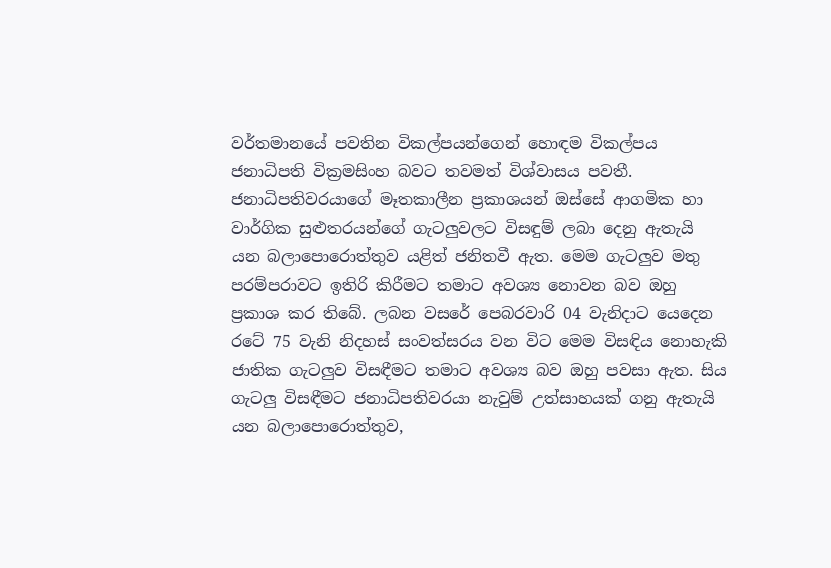වර්තමානයේ පවතින විකල්පයන්ගෙන් හොඳම විකල්පය ජනාධිපති වික්‍රමසිංහ බවට තවමත් විශ්වාසය පවතී. ජනාධිපතිවරයාගේ මෑතකාලීන ප්‍රකාශයන් ඔස්සේ ආගමික හා වාර්ගික සුළුතරයන්ගේ ගැටලුවලට විසඳුම් ලබා දෙනු ඇතැයි යන බලාපොරොත්තුව යළිත් ජනිතවී ඇත. මෙම ගැටලුව මතු පරම්පරාවට ඉතිරි කිරීමට තමාට අවශ්‍ය නොවන බව ඔහු ප්‍රකාශ කර තිබේ. ලබන වසරේ පෙබරවාරි 04 වැනිදාට යෙදෙන රටේ 75 වැනි නිදහස් සංවත්සරය වන විට මෙම විසඳිය නොහැකි ජාතික ගැටලුව විසඳීමට තමාට අවශ්‍ය බව ඔහු පවසා ඇත. සිය ගැටලු විසඳීමට ජනාධිපතිවරයා නැවුම් උත්සාහයක් ගනු ඇතැයි යන බලාපොරොත්තුව,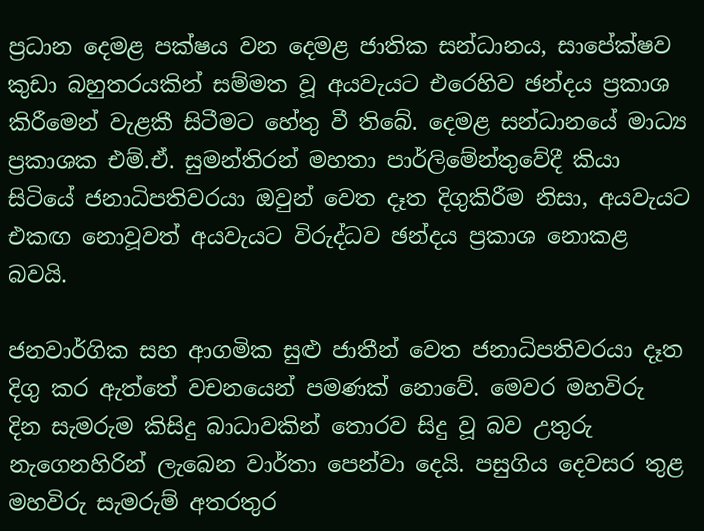ප්‍රධාන දෙමළ පක්ෂය වන දෙමළ ජාතික සන්ධානය, සාපේක්ෂව කුඩා බහුතරයකින් සම්මත වූ අයවැයට එරෙහිව ඡන්දය ප්‍රකාශ කිරීමෙන් වැළකී සිටීමට හේතු වී තිබේ. දෙමළ සන්ධානයේ මාධ්‍ය ප්‍රකාශක එම්.ඒ. සුමන්තිරන් මහතා පාර්ලිමේන්තුවේදී කියා සිටියේ ජනාධිපතිවරයා ඔවුන් වෙත දෑත දිගුකිරීම නිසා, අයවැයට එකඟ නොවූවත් අයවැයට විරුද්ධව ඡන්දය ප්‍රකාශ නොකළ බවයි.

ජනවාර්ගික සහ ආගමික සුළු ජාතීන් වෙත ජනාධිපතිවරයා දෑත දිගු කර ඇත්තේ වචනයෙන් පමණක් නොවේ. මෙවර මහවිරු  දින සැමරුම කිසිදු බාධාවකින් තොරව සිදු වූ බව උතුරු නැගෙනහිරින් ලැබෙන වාර්තා පෙන්වා දෙයි. පසුගිය දෙවසර තුළ මහවිරු සැමරුම් අතරතුර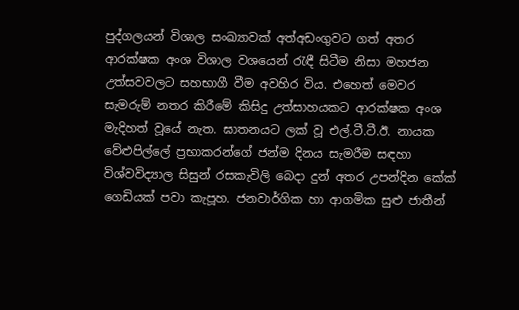පුද්ගලයන් විශාල සංඛ්‍යාවක් අත්අඩංගුවට ගත් අතර ආරක්ෂක අංශ විශාල වශයෙන් රැඳී සිටීම නිසා මහජන උත්සවවලට සහභාගී වීම අවහිර විය. එහෙත් මෙවර සැමරුම් නතර කිරීමේ කිසිදු උත්සාහයකට ආරක්ෂක අංශ මැදිහත් වූයේ නැත. ඝාතනයට ලක් වූ එල්.ටී.ටී.ඊ. නායක වේළුපිල්ලේ ප්‍රභාකරන්ගේ ජන්ම දිනය සැමරීම සඳහා විශ්වවිද්‍යාල සිසුන් රසකැවිලි බෙදා දුන් අතර උපන්දින කේක් ගෙඩියක් පවා කැපූහ. ජනවාර්ගික හා ආගමික සුළු ජාතීන්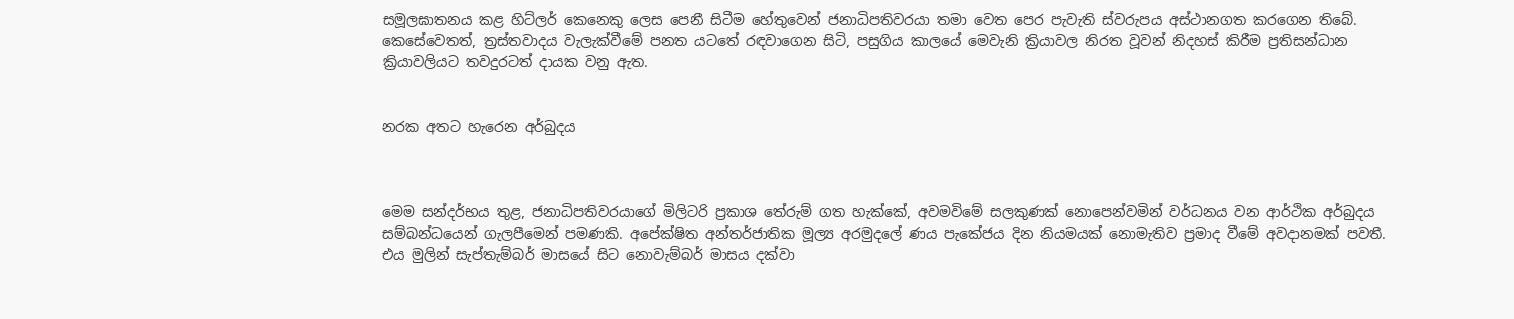සමූලඝාතනය කළ හිට්ලර් කෙනෙකු ලෙස පෙනී සිටීම හේතුවෙන් ජනාධිපතිවරයා තමා වෙත පෙර පැවැති ස්වරුපය අස්ථානගත කරගෙන තිබේ. කෙසේවෙතත්, ත්‍රස්තවාදය වැලැක්වීමේ පනත යටතේ රඳවාගෙන සිටි, පසුගිය කාලයේ මෙවැනි ක්‍රියාවල නිරත වූවන් නිදහස් කිරීම ප්‍රතිසන්ධාන ක්‍රියාවලියට තවදුරටත් දායක වනු ඇත.


නරක අතට හැරෙන අර්බුදය



මෙම සන්දර්භය තුළ, ජනාධිපතිවරයාගේ මිලිටරි ප්‍රකාශ තේරුම් ගත හැක්කේ, අවමවිමේ සලකුණක් නොපෙන්වමින් වර්ධනය වන ආර්ථික අර්බුදය සම්බන්ධයෙන් ගැලපීමෙන් පමණකි. අපේක්ෂිත අන්තර්ජාතික මූල්‍ය අරමුදලේ ණය පැකේජය දින නියමයක් නොමැතිව ප්‍රමාද වීමේ අවදානමක් පවතී. එය මුලින් සැප්තැම්බර් මාසයේ සිට නොවැම්බර් මාසය දක්වා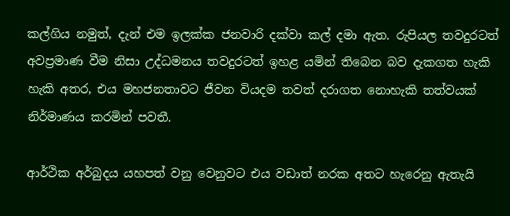කල්ගිය නමුත්, දැන් එම ඉලක්ක ජනවාරි දක්වා කල් දමා ඇත. රුපියල තවදුරටත් අවප්‍රමාණ වීම නිසා උද්ධමනය තවදුරටත් ඉහළ යමින් තිබෙන බව දැකගත හැකි හැකි අතර, එය මහජනතාවට ජීවන වියදම තවත් දරාගත නොහැකි තත්වයක් නිර්මාණය කරමින් පවතී.

ආර්ථික අර්බුදය යහපත් වනු වෙනුවට එය වඩාත් නරක අතට හැරෙනු ඇතැයි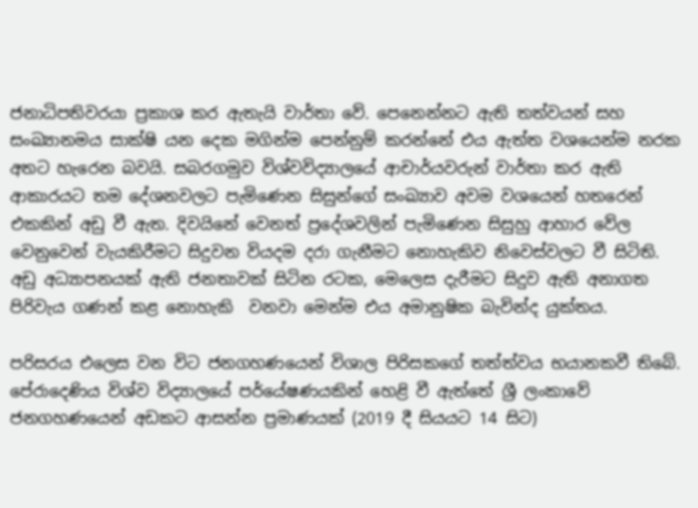ජනාධිපතිවරයා ප්‍රකාශ කර ඇතැයි වාර්තා වේ. පෙනෙන්නට ඇති තත්වයන් සහ සංඛ්‍යානමය සාක්ෂි යන දෙක මගින්ම පෙන්නුම් කරන්නේ එය ඇත්ත වශයෙන්ම නරක අතට හැරෙන බවයි. සබරගමුව විශ්වවිද්‍යාලයේ ආචාර්යවරුන් වාර්තා කර ඇති ආකාරයට තම දේශනවලට පැමිණෙන සිසුන්ගේ සංඛ්‍යාව අවම වශයෙන් හතරෙන් එකකින් අඩු වී ඇත. දිවයිනේ වෙනත් ප්‍රදේශවලින් පැමිණෙන සිසුහු ආහාර වේල වෙනුවෙන් වැයකිරීමට සිදුවන වියදම දරා ගැනීමට නොහැකිව නිවෙස්වලට වී සිටිති. අඩු අධ්‍යාපනයක් ඇති ජනතාවක් සිටින රටක, මෙලෙස දැරීමට සිදුව ඇති අනාගත පිරිවැය ගණන් කළ නොහැකි  වනවා මෙන්ම එය අමානුෂික බැවින්ද යුක්තය.

පරිසරය එලෙස වන විට ජනගහණයෙන් විශාල පිරිසකගේ තත්ත්වය භයානකවී තිබේ. පේරාදෙණිය විශ්ව විද්‍යාලයේ පර්යේෂණයකින් හෙළි වී ඇත්තේ ශ්‍රී ලංකාවේ ජනගහණයෙන් අඩකට ආසන්න ප්‍රමාණයක් (2019 දී සියයට 14 සිට)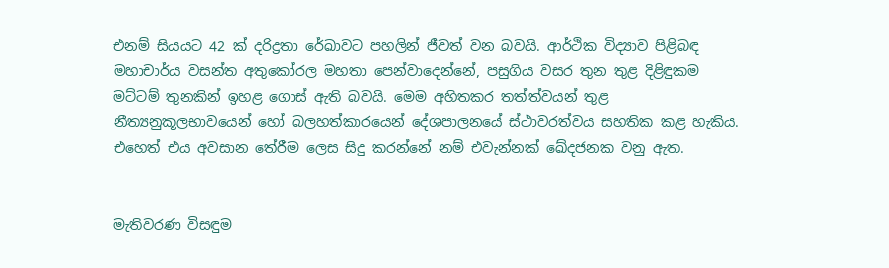එනම් සියයට 42 ක් දරිද්‍රතා රේඛාවට පහලින් ජීවත් වන බවයි. ආර්ථික විද්‍යාව පිළිබඳ මහාචාර්ය වසන්ත අතුකෝරල මහතා පෙන්වාදෙන්නේ, පසුගිය වසර තුන තුළ දිළිඳුකම මට්ටම් තුනකින් ඉහළ ගොස් ඇති බවයි. මෙම අහිතකර තත්ත්වයන් තුළ නීත්‍යනුකූලභාවයෙන් හෝ බලහත්කාරයෙන් දේශපාලනයේ ස්ථාවරත්වය සහතික කළ හැකිය. එහෙත් එය අවසාන තේරීම ලෙස සිදු කරන්නේ නම් එවැන්නක් ඛේදජනක වනු ඇත.


මැතිවරණ විසඳුම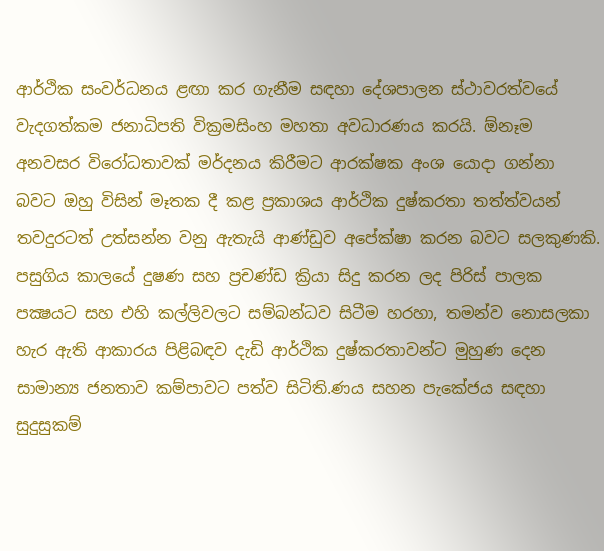ආර්ථික සංවර්ධනය ළඟා කර ගැනීම සඳහා දේශපාලන ස්ථාවරත්වයේ වැදගත්කම ජනාධිපති වික්‍රමසිංහ මහතා අවධාරණය කරයි. ඕනෑම අනවසර විරෝධතාවක් මර්දනය කිරීමට ආරක්ෂක අංශ යොදා ගන්නා බවට ඔහු විසින් මෑතක දී කළ ප්‍රකාශය ආර්ථික දුෂ්කරතා තත්ත්වයන් තවදුරටත් උත්සන්න වනු ඇතැයි ආණ්ඩුව අපේක්ෂා කරන බවට සලකුණකි. පසුගිය කාලයේ දුෂණ සහ ප්‍රචණ්ඩ ක්‍රියා සිදු කරන ලද පිරිස් පාලක පක්‍ෂයට සහ එහි කල්ලිවලට සම්බන්ධව සිටීම හරහා, තමන්ව නොසලකා හැර ඇති ආකාරය පිළිබඳව දැඩි ආර්ථික දුෂ්කරතාවන්ට මුහුණ දෙන සාමාන්‍ය ජනතාව කම්පාවට පත්ව සිටිති.ණය සහන පැකේජය සඳහා සුදුසුකම්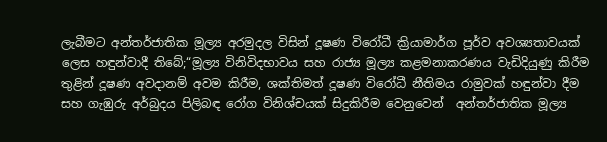ලැබීමට අන්තර්ජාතික මූල්‍ය අරමුදල විසින් දූෂණ විරෝධී ක්‍රියාමාර්ග පූර්ව අවශ්‍යතාවයක් ලෙස හඳුන්වාදී තිබේ;“මූල්‍ය විනිවිදභාවය සහ රාජ්‍ය මූල්‍ය කළමනාකරණය වැඩිදියුණු කිරීම තුළින් දූෂණ අවදානම් අවම කිරීම, ශක්තිමත් දූෂණ විරෝධී නීතිමය රාමුවක් හඳුන්වා දීම සහ ගැඹුරු අර්බුදය පිලිබඳ රෝග විනිශ්චයක් සිදුකිරීම වෙනුවෙන්  අන්තර්ජාතික මූල්‍ය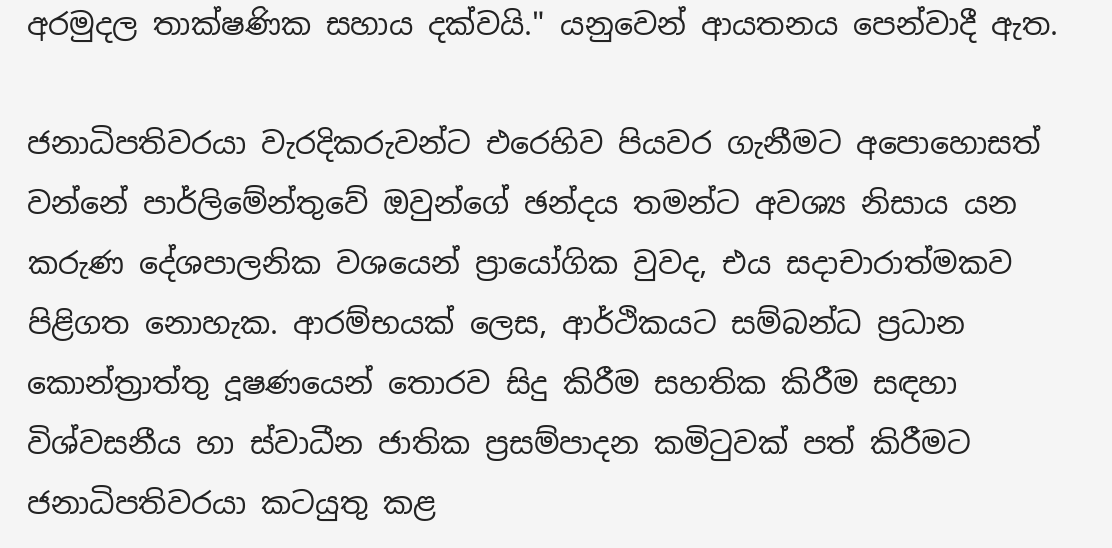අරමුදල තාක්ෂණික සහාය දක්වයි." යනුවෙන් ආයතනය පෙන්වාදී ඇත.

ජනාධිපතිවරයා වැරදිකරුවන්ට එරෙහිව පියවර ගැනීමට අපොහොසත් වන්නේ පාර්ලිමේන්තුවේ ඔවුන්ගේ ඡන්දය තමන්ට අවශ්‍ය නිසාය යන කරුණ දේශපාලනික වශයෙන් ප්‍රායෝගික වුවද, එය සදාචාරාත්මකව පිළිගත නොහැක. ආරම්භයක් ලෙස, ආර්ථිකයට සම්බන්ධ ප්‍රධාන කොන්ත්‍රාත්තු දූෂණයෙන් තොරව සිදු කිරීම සහතික කිරීම සඳහා විශ්වසනීය හා ස්වාධීන ජාතික ප්‍රසම්පාදන කමිටුවක් පත් කිරීමට ජනාධිපතිවරයා කටයුතු කළ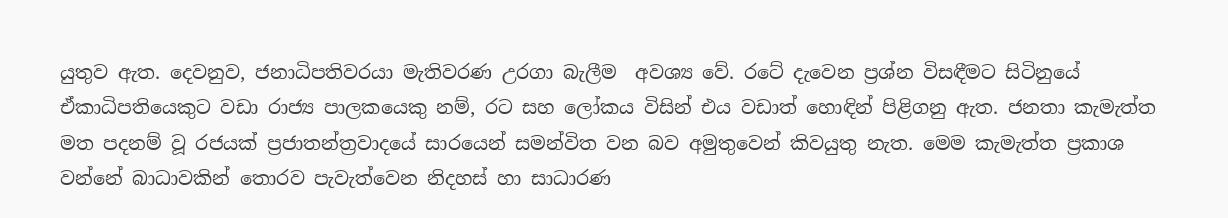යුතුව ඇත. දෙවනුව, ජනාධිපතිවරයා මැතිවරණ උරගා බැලීම  අවශ්‍ය වේ. රටේ දැවෙන ප්‍රශ්න විසඳීමට සිටිනුයේ ඒකාධිපතියෙකුට වඩා රාජ්‍ය පාලකයෙකු නම්, රට සහ ලෝකය විසින් එය වඩාත් හොඳින් පිළිගනු ඇත. ජනතා කැමැත්ත මත පදනම් වූ රජයක් ප්‍රජාතන්ත්‍රවාදයේ සාරයෙන් සමන්විත වන බව අමුතුවෙන් කිවයුතු නැත. මෙම කැමැත්ත ප්‍රකාශ වන්නේ බාධාවකින් තොරව පැවැත්වෙන නිදහස් හා සාධාරණ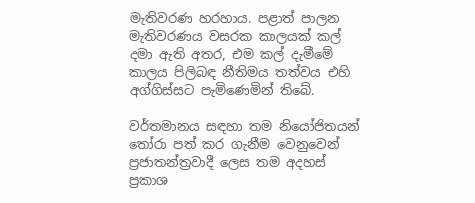මැතිවරණ හරහාය. පළාත් පාලන මැතිවරණය වසරක කාලයක් කල් දමා ඇති අතර, එම කල් දැමීමේ කාලය පිලිබඳ නීතිමය තත්වය එහි අග්ගිස්සට පැමිණෙමින් තිබේ.

වර්තමානය සඳහා තම නියෝජිතයන් තෝරා පත් කර ගැනීම වෙනුවෙන් ප්‍රජාතන්ත්‍රවාදී ලෙස තම අදහස් ප්‍රකාශ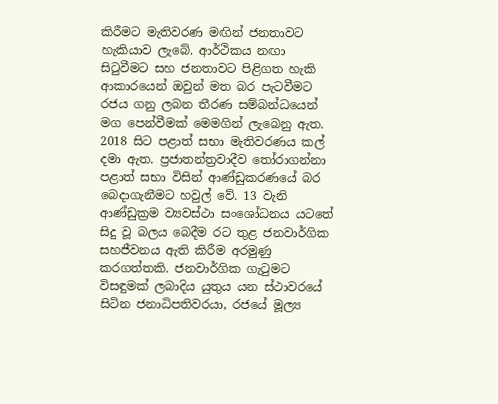කිරීමට මැතිවරණ මඟින් ජනතාවට හැකියාව ලැබේ. ආර්ථිකය නඟා සිටුවීමට සහ ජනතාවට පිළිගත හැකි ආකාරයෙන් ඔවුන් මත බර පැටවීමට රජය ගනු ලබන තීරණ සම්බන්ධයෙන් මග පෙන්වීමක් මෙමගින් ලැබෙනු ඇත. 2018 සිට පළාත් සභා මැතිවරණය කල් දමා ඇත. ප්‍රජාතන්ත්‍රවාදීව තෝරාගන්නා පළාත් සභා විසින් ආණ්ඩුකරණයේ බර බෙදාගැනීමට හවුල් වේ. 13 වැනි ආණ්ඩුක්‍රම ව්‍යවස්ථා සංශෝධනය යටතේ සිදු වූ බලය බෙදීම රට තුළ ජනවාර්ගික සහජීවනය ඇති කිරීම අරමුණු කරගත්තකි. ජනවාර්ගික ගැටුමට විසඳුමක් ලබාදිය යුතුය යන ස්ථාවරයේ සිටින ජනාධිපතිවරයා, රජයේ මූල්‍ය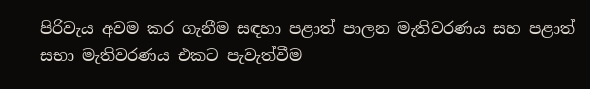පිරිවැය අවම කර ගැනීම සඳහා පළාත් පාලන මැතිවරණය සහ පළාත් සභා මැතිවරණය එකට පැවැත්වීම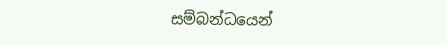සම්බන්ධයෙන්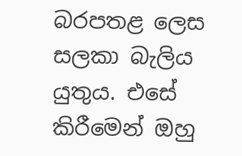බරපතළ ලෙස සලකා බැලිය යුතුය. එසේ කිරීමෙන් ඔහු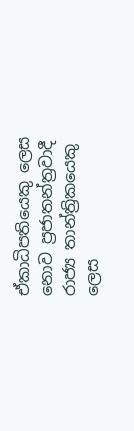ඒකාධිපතියෙකු ලෙස නොව ප්‍රජාතන්ත්‍රවාදී රාජ්‍ය තාන්ත්‍රිකයෙකු ලෙස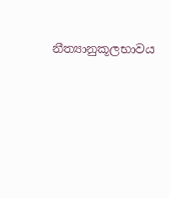නීත්‍යානුකූලභාවය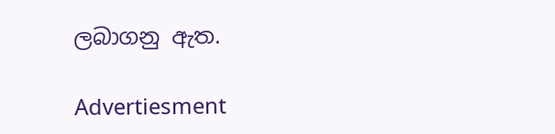ලබාගනු ඇත.

Advertiesment